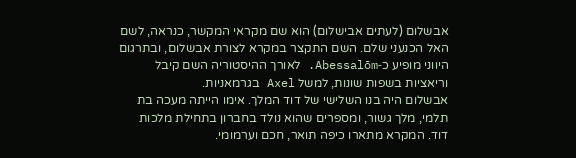אבשלום (לעתים אבישלום) הוא שם מקראי המקשר, כנראה, לשם האל הכנעני שלם. השם התקצר במקרא לצורת אבשלום, ובתרגום היווני מופיע כ‑Abessalōm. לאורך ההיסטוריה השם קיבל וריאציות בשפות שונות, למשל Axel בגרמאניות.
אבשלום היה בנו השלישי של דוד המלך. אימו הייתה מעכה בת תלמי, מלך גשור, ומספרים שהוא נולד בחברון בתחילת מלכות דוד. המקרא מתארו כיפה תואר, חכם וערמומי.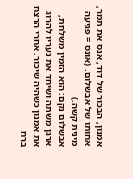אמנון, הבכור של דוד, אנס את תמר, אחותו של אבשלום. (אונס = פגיעה מינית קשה.)
אבשלום נקם: הוא הזמין משלחת, ארגן משתה ושיחד את נעריו להרוג את אמנון כשהיה שיכור. אחרי הרצח ברח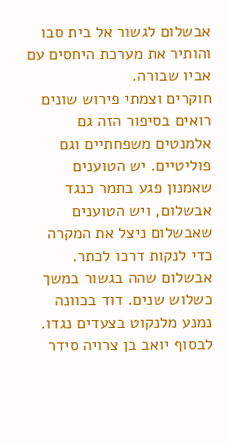אבשלום לגשור אל בית סבו והותיר את מערכת היחסים עם אביו שבורה.
חוקרים וצמתי פירוש שונים רואים בסיפור הזה גם אלמנטים משפחתיים וגם פוליטיים. יש הטוענים שאמנון פגע בתמר כנגד אבשלום, ויש הטוענים שאבשלום ניצל את המקרה כדי לנקות דרכו לכתר.
אבשלום שהה בגשור במשך כשלוש שנים. דוד בכוונה נמנע מלנקוט בצעדים נגדו. לבסוף יואב בן צרויה סידר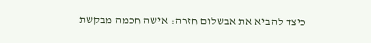כיצד להביא את אבשלום חזרה: אישה חכמה מבקשת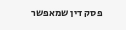פסק דין שמאפשר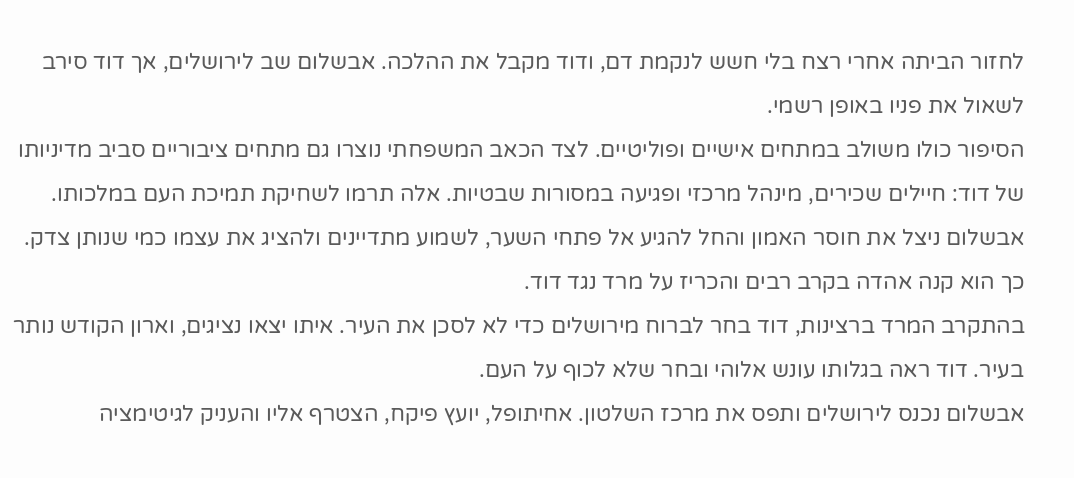לחזור הביתה אחרי רצח בלי חשש לנקמת דם, ודוד מקבל את ההלכה. אבשלום שב לירושלים, אך דוד סירב לשאול את פניו באופן רשמי.
הסיפור כולו משולב במתחים אישיים ופוליטיים. לצד הכאב המשפחתי נוצרו גם מתחים ציבוריים סביב מדיניותו של דוד: חיילים שכירים, מינהל מרכזי ופגיעה במסורות שבטיות. אלה תרמו לשחיקת תמיכת העם במלכותו.
אבשלום ניצל את חוסר האמון והחל להגיע אל פתחי השער, לשמוע מתדיינים ולהציג את עצמו כמי שנותן צדק. כך הוא קנה אהדה בקרב רבים והכריז על מרד נגד דוד.
בהתקרב המרד ברצינות, דוד בחר לברוח מירושלים כדי לא לסכן את העיר. איתו יצאו נציגים, וארון הקודש נותר בעיר. דוד ראה בגלותו עונש אלוהי ובחר שלא לכוף על העם.
אבשלום נכנס לירושלים ותפס את מרכז השלטון. אחיתופל, יועץ פיקח, הצטרף אליו והעניק לגיטימציה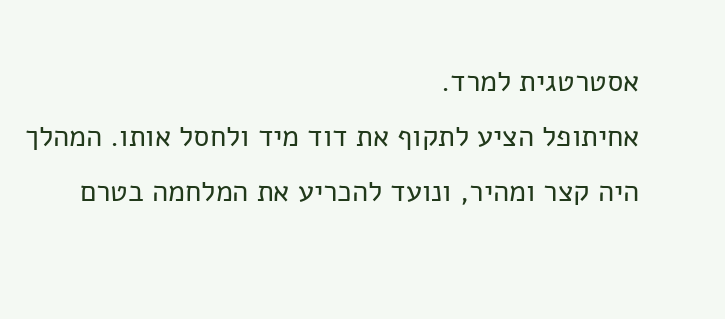אסטרטגית למרד.
אחיתופל הציע לתקוף את דוד מיד ולחסל אותו. המהלך היה קצר ומהיר, ונועד להכריע את המלחמה בטרם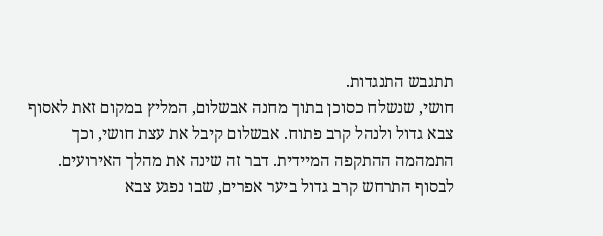תתגבש התנגדות.
חושי, שנשלח כסוכן בתוך מחנה אבשלום, המליץ במקום זאת לאסוף צבא גדול ולנהל קרב פתוח. אבשלום קיבל את עצת חושי, וכך התמהמה ההתקפה המיידית. דבר זה שינה את מהלך האירועים.
לבסוף התרחש קרב גדול ביער אפרים, שבו נפגע צבא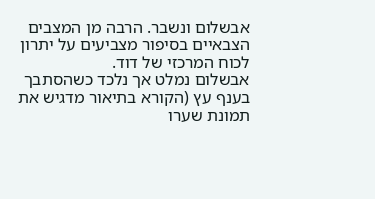אבשלום ונשבר. הרבה מן המצבים הצבאיים בסיפור מצביעים על יתרון לכוח המרכזי של דוד.
אבשלום נמלט אך נלכד כשהסתבך בענף עץ (הקורא בתיאור מדגיש את תמונת שערו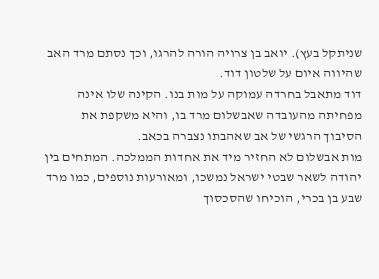שניתקל בעץ). יואב בן צרויה הורה להרגו, וכך נסתם מרד האב שהיווה איום על שלטון דוד.
דוד מתאבל בחרדה עמוקה על מות בנו. הקינה שלו אינה מפחיתה מהעובדה שאבשלום מרד בו, והיא משקפת את הסיבוך הרגשי של אב שאהבתו נצברה בכאב.
מות אבשלום לא החזיר מיד את אחדות הממלכה. המתחים בין יהודה לשאר שבטי ישראל נמשכו, ומאורעות נוספים, כמו מרד שבע בן בכרי, הוכיחו שהסכסוך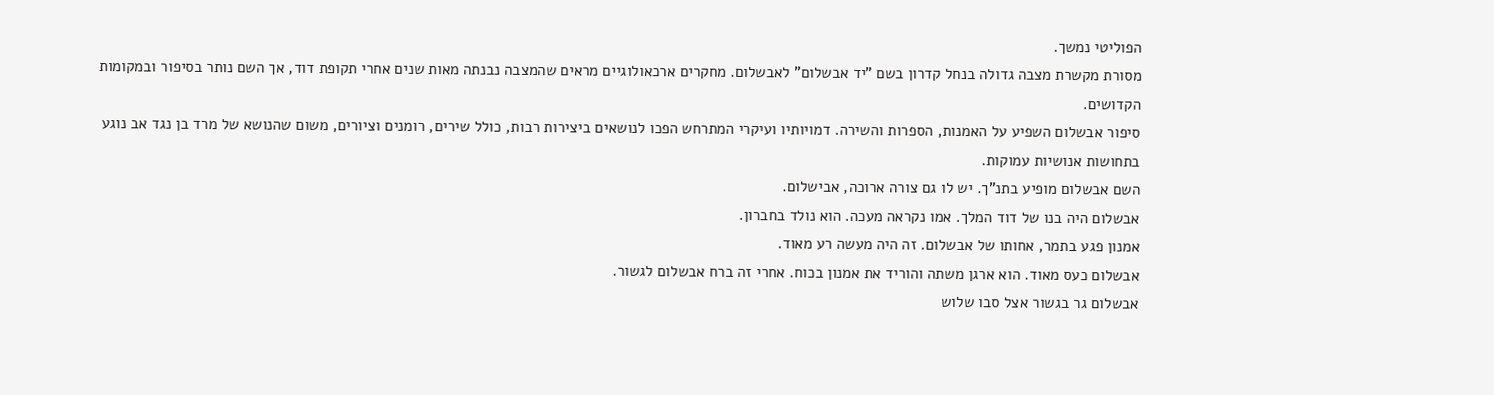הפוליטי נמשך.
מסורת מקשרת מצבה גדולה בנחל קדרון בשם "יד אבשלום" לאבשלום. מחקרים ארכאולוגיים מראים שהמצבה נבנתה מאות שנים אחרי תקופת דוד, אך השם נותר בסיפור ובמקומות הקדושים.
סיפור אבשלום השפיע על האמנות, הספרות והשירה. דמויותיו ועיקרי המתרחש הפכו לנושאים ביצירות רבות, כולל שירים, רומנים וציורים, משום שהנושא של מרד בן נגד אב נוגע בתחושות אנושיות עמוקות.
השם אבשלום מופיע בתנ"ך. יש לו גם צורה ארוכה, אבישלום.
אבשלום היה בנו של דוד המלך. אמו נקראה מעכה. הוא נולד בחברון.
אמנון פגע בתמר, אחותו של אבשלום. זה היה מעשה רע מאוד.
אבשלום כעס מאוד. הוא ארגן משתה והוריד את אמנון בכוח. אחרי זה ברח אבשלום לגשור.
אבשלום גר בגשור אצל סבו שלוש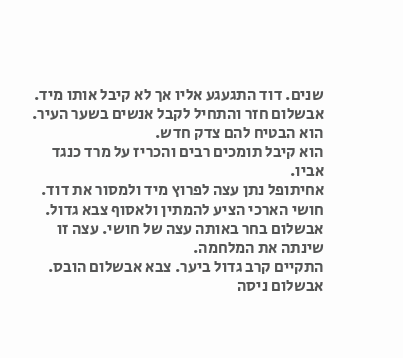שנים. דוד התגעגע אליו אך לא קיבל אותו מיד.
אבשלום חזר והתחיל לקבל אנשים בשער העיר. הוא הבטיח להם צדק חדש.
הוא קיבל תומכים רבים והכריז על מרד כנגד אביו.
אחיתופל נתן עצה לפרוץ מיד ולמסור את דוד. חושי הארכי הציע להמתין ולאסוף צבא גדול.
אבשלום בחר באותה עצה של חושי. עצה זו שינתה את המלחמה.
התקיים קרב גדול ביער. צבא אבשלום הובס.
אבשלום ניסה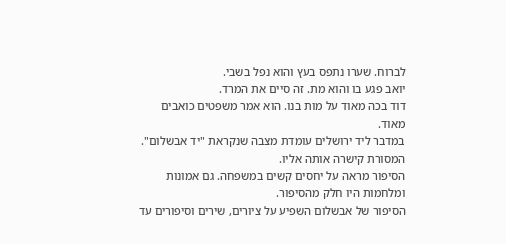לברוח. שערו נתפס בעץ והוא נפל בשבי.
יואב פגע בו והוא מת. זה סיים את המרד.
דוד בכה מאוד על מות בנו. הוא אמר משפטים כואבים מאוד.
במדבר ליד ירושלים עומדת מצבה שנקראת "יד אבשלום". המסורת קישרה אותה אליו.
הסיפור מראה על יחסים קשים במשפחה. גם אמונות ומלחמות היו חלק מהסיפור.
הסיפור של אבשלום השפיע על ציורים, שירים וסיפורים עד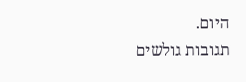היום.
תגובות גולשים